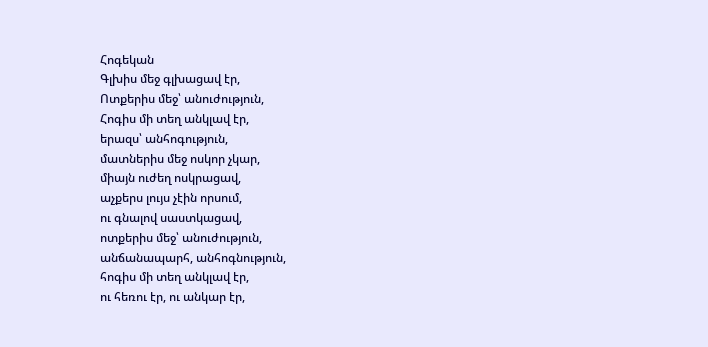Հոգեկան
Գլխիս մեջ գլխացավ էր,
Ոտքերիս մեջ՝ անուժություն,
Հոգիս մի տեղ անկլավ էր,
երազս՝ անհոգություն,
մատներիս մեջ ոսկոր չկար,
միայն ուժեղ ոսկրացավ,
աչքերս լույս չէին որսում,
ու գնալով սաստկացավ,
ոտքերիս մեջ՝ անուժություն,
անճանապարհ, անհոգնություն,
հոգիս մի տեղ անկլավ էր,
ու հեռու էր, ու անկար էր,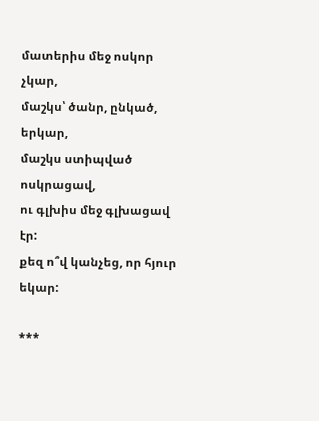մատերիս մեջ ոսկոր չկար,
մաշկս՝ ծանր, ընկած, երկար,
մաշկս ստիպված ոսկրացավ,
ու գլխիս մեջ գլխացավ էր:
քեզ ո՞վ կանչեց, որ հյուր եկար:

***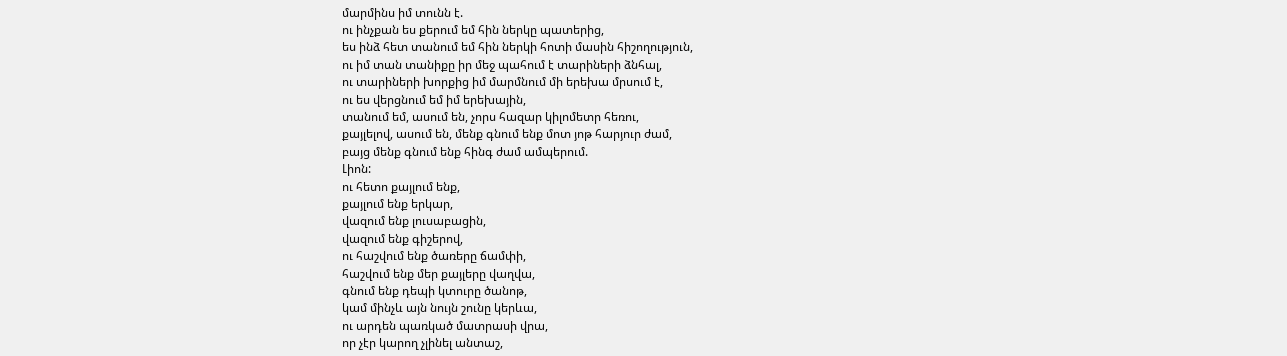մարմինս իմ տունն է.
ու ինչքան ես քերում եմ հին ներկը պատերից,
ես ինձ հետ տանում եմ հին ներկի հոտի մասին հիշողություն,
ու իմ տան տանիքը իր մեջ պահում է տարիների ձնհալ,
ու տարիների խորքից իմ մարմնում մի երեխա մրսում է,
ու ես վերցնում եմ իմ երեխային,
տանում եմ, ասում են, չորս հազար կիլոմետր հեռու,
քայլելով, ասում են, մենք գնում ենք մոտ յոթ հարյուր ժամ,
բայց մենք գնում ենք հինգ ժամ ամպերում.
Լիոն:
ու հետո քայլում ենք,
քայլում ենք երկար,
վազում ենք լուսաբացին,
վազում ենք գիշերով,
ու հաշվում ենք ծառերը ճամփի,
հաշվում ենք մեր քայլերը վաղվա,
գնում ենք դեպի կտուրը ծանոթ,
կամ մինչև այն նույն շունը կերևա,
ու արդեն պառկած մատրասի վրա,
որ չէր կարող չլինել անտաշ,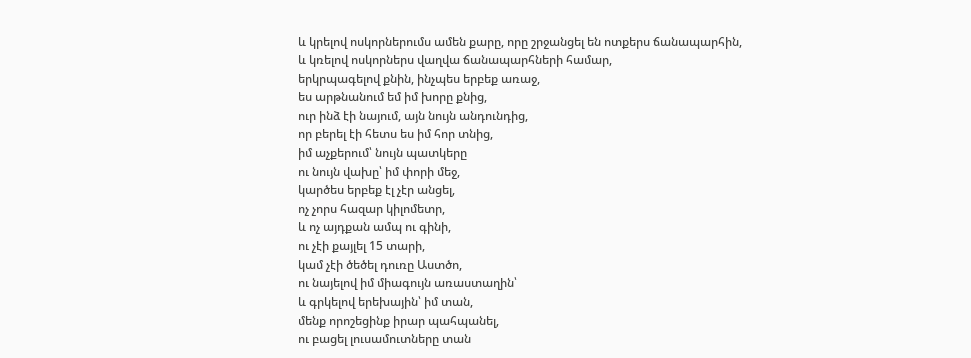և կրելով ոսկորներումս ամեն քարը, որը շրջանցել են ոտքերս ճանապարհին,
և կռելով ոսկորներս վաղվա ճանապարհների համար,
երկրպագելով քնին, ինչպես երբեք առաջ,
ես արթնանում եմ իմ խորը քնից,
ուր ինձ էի նայում, այն նույն անդունդից,
որ բերել էի հետս ես իմ հոր տնից,
իմ աչքերում՝ նույն պատկերը
ու նույն վախը՝ իմ փորի մեջ,
կարծես երբեք էլ չէր անցել,
ոչ չորս հազար կիլոմետր,
և ոչ այդքան ամպ ու գինի,
ու չէի քայլել 15 տարի,
կամ չէի ծեծել դուռը Աստծո,
ու նայելով իմ միագույն առաստաղին՝
և գրկելով երեխային՝ իմ տան,
մենք որոշեցինք իրար պահպանել,
ու բացել լուսամուտները տան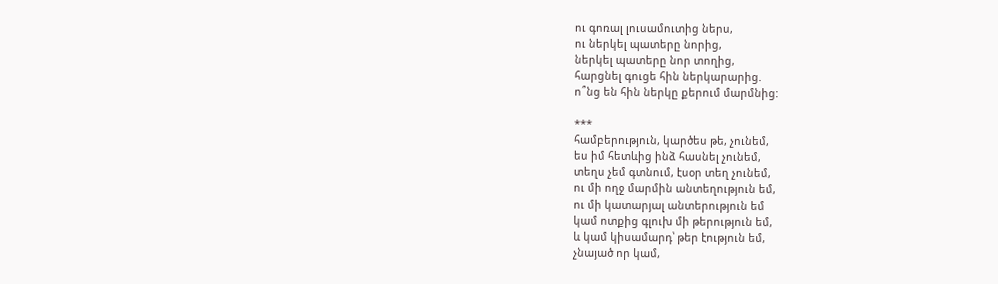ու գոռալ լուսամուտից ներս,
ու ներկել պատերը նորից,
ներկել պատերը նոր տողից,
հարցնել գուցե հին ներկարարից.
ո՞նց են հին ներկը քերում մարմնից:

***
համբերություն, կարծես թե, չունեմ,
ես իմ հետևից ինձ հասնել չունեմ,
տեղս չեմ գտնում, էսօր տեղ չունեմ,
ու մի ողջ մարմին անտեղություն եմ,
ու մի կատարյալ անտերություն եմ
կամ ոտքից գլուխ մի թերություն եմ,
և կամ կիսամարդ՝ թեր էություն եմ,
չնայած որ կամ,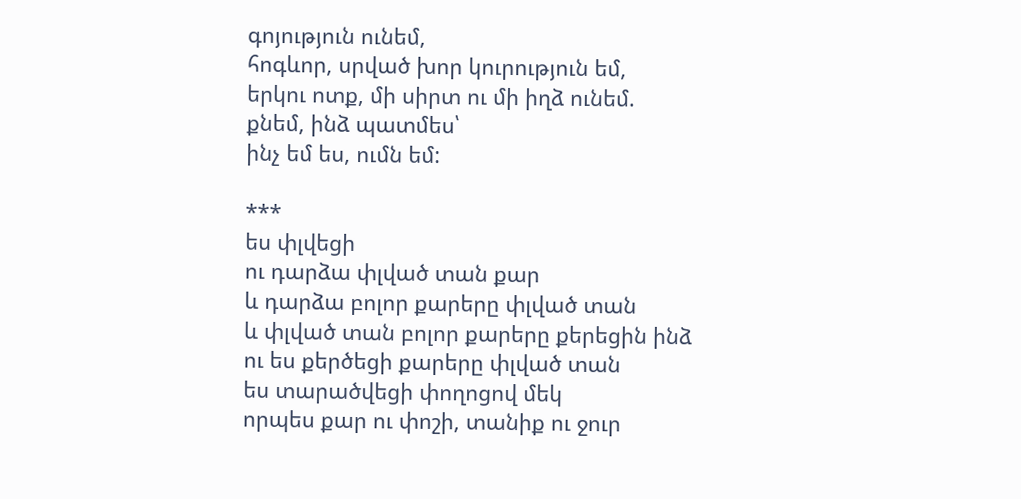գոյություն ունեմ,
հոգևոր, սրված խոր կուրություն եմ,
երկու ոտք, մի սիրտ ու մի իղձ ունեմ.
քնեմ, ինձ պատմես՝
ինչ եմ ես, ումն եմ:

***
ես փլվեցի
ու դարձա փլված տան քար
և դարձա բոլոր քարերը փլված տան
և փլված տան բոլոր քարերը քերեցին ինձ
ու ես քերծեցի քարերը փլված տան
ես տարածվեցի փողոցով մեկ
որպես քար ու փոշի, տանիք ու ջուր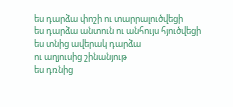ես դարձա փոշի ու տարրալուծվեցի
ես դարձա անտուն ու անհույս հյուծվեցի
ես տնից ավերակ դարձա
ու աղյուսից շինանյութ
ես դռնից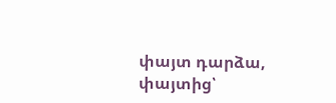փայտ դարձա, փայտից՝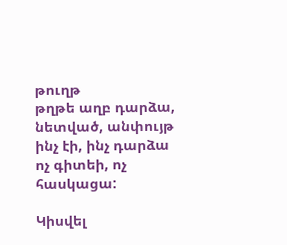թուղթ
թղթե աղբ դարձա, նետված, անփույթ
ինչ էի, ինչ դարձա
ոչ գիտեի, ոչ հասկացա:

Կիսվել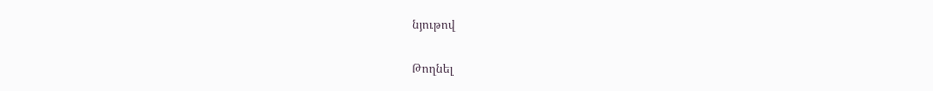նյութով

Թողնել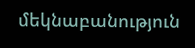մեկնաբանություն